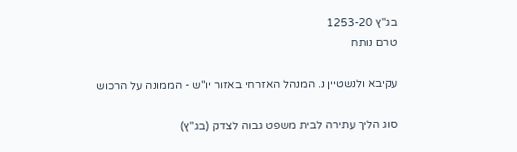בג"ץ 1253-20
טרם נותח

עקיבא ולנשטיין נ. המנהל האזרחי באזור יו"ש - הממונה על הרכוש

סוג הליך עתירה לבית משפט גבוה לצדק (בג"ץ)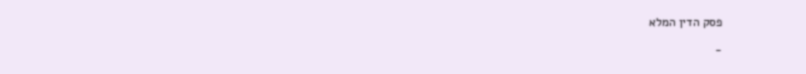פסק הדין המלא

-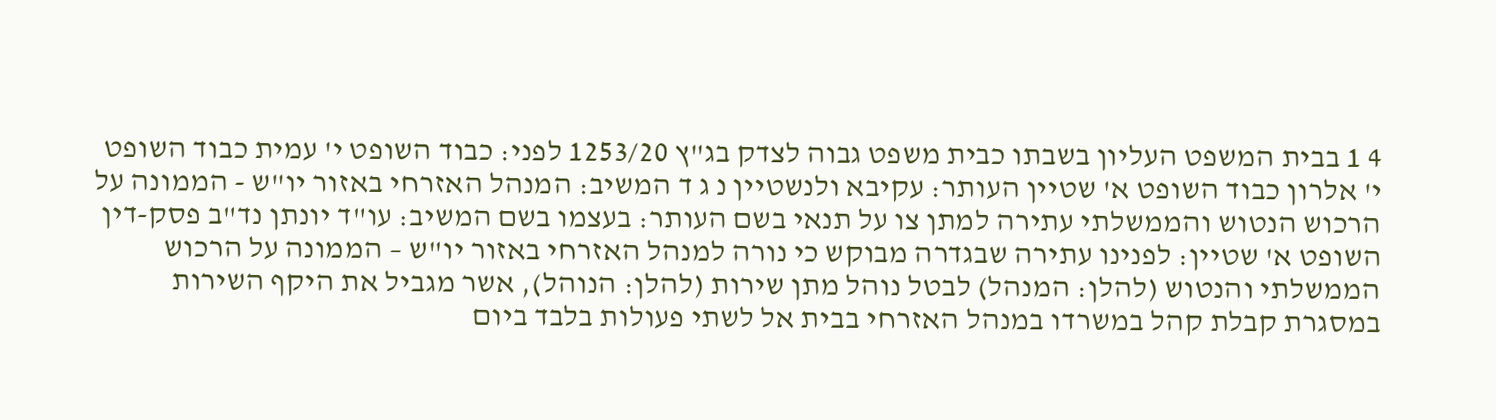4 1 בבית המשפט העליון בשבתו כבית משפט גבוה לצדק בג"ץ 1253/20 לפני: כבוד השופט י' עמית כבוד השופט י' אלרון כבוד השופט א' שטיין העותר: עקיבא ולנשטיין נ ג ד המשיב: המנהל האזרחי באזור יו"ש - הממונה על הרכוש הנטוש והממשלתי עתירה למתן צו על תנאי בשם העותר: בעצמו בשם המשיב: עו"ד יונתן נד"ב פסק-דין השופט א' שטיין: לפנינו עתירה שבגדרה מבוקש כי נורה למנהל האזרחי באזור יו"ש – הממונה על הרכוש הממשלתי והנטוש (להלן: המנהל) לבטל נוהל מתן שירות (להלן: הנוהל), אשר מגביל את היקף השירות במסגרת קבלת קהל במשרדו במנהל האזרחי בבית אל לשתי פעולות בלבד ביום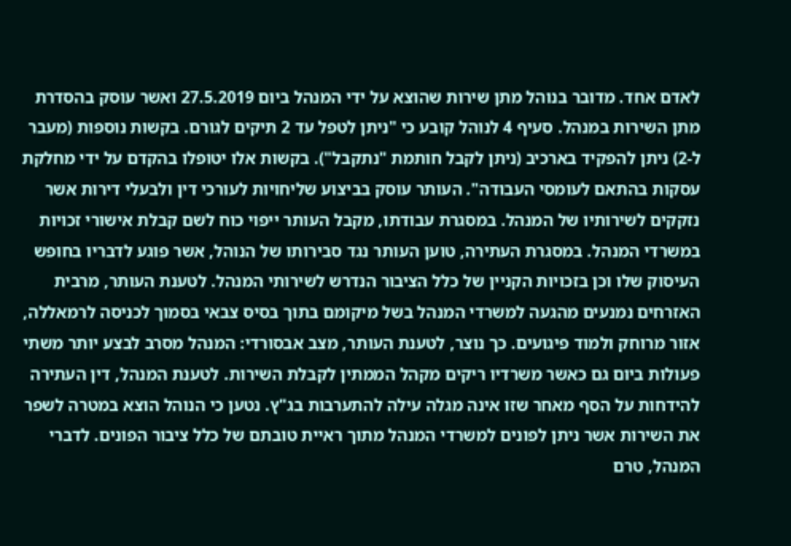לאדם אחד. מדובר בנוהל מתן שירות שהוצא על ידי המנהל ביום 27.5.2019 ואשר עוסק בהסדרת מתן השירות במנהל. סעיף 4 לנוהל קובע כי "ניתן לטפל עד 2 תיקים לגורם. בקשות נוספות (מעבר ל-2) ניתן להפקיד בארכיב (ניתן לקבל חותמת "נתקבל"). בקשות אלו יטופלו בהקדם על ידי מחלקת עסקות בהתאם לעומסי העבודה". העותר עוסק בביצוע שליחויות לעורכי דין ולבעלי דירות אשר נזקקים לשירותיו של המנהל. במסגרת עבודתו, מקבל העותר ייפוי כוח לשם קבלת אישורי זכויות במשרדי המנהל. במסגרת העתירה, טוען העותר נגד סבירותו של הנוהל, אשר פוגע לדבריו בחופש העיסוק שלו וכן בזכויות הקניין של כלל הציבור הנדרש לשירותי המנהל. לטענת העותר, מרבית האזרחים נמנעים מהגעה למשרדי המנהל בשל מיקומם בתוך בסיס צבאי בסמוך לכניסה לרמאללה, אזור מרוחק ולמוד פיגועים. כך נוצר, לטענת העותר, מצב אבסורדי: המנהל מסרב לבצע יותר משתי פעולות ביום גם כאשר משרדיו ריקים מקהל הממתין לקבלת השירות. לטענת המנהל, דין העתירה להידחות על הסף מאחר שזו אינה מגלה עילה להתערבות בג"ץ. נטען כי הנוהל הוצא במטרה לשפר את השירות אשר ניתן לפונים למשרדי המנהל מתוך ראיית טובתם של כלל ציבור הפונים. לדברי המנהל, טרם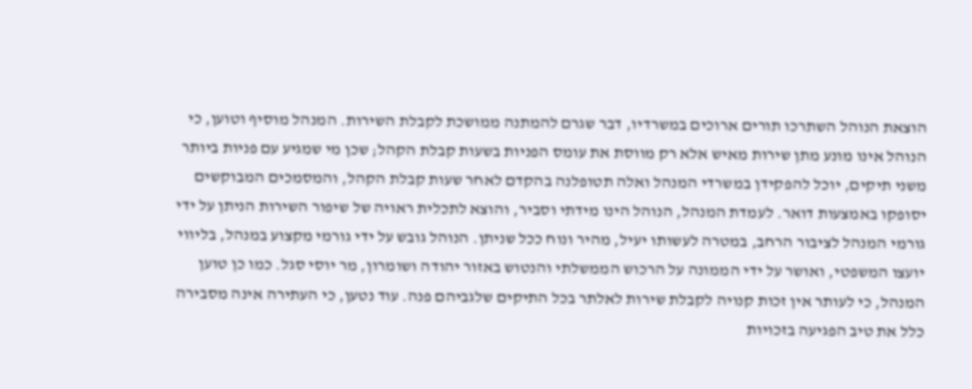הוצאת הנוהל השתרכו תורים ארוכים במשרדיו, דבר שגרם להמתנה ממושכת לקבלת השירות. המנהל מוסיף וטוען, כי הנוהל אינו מונע מתן שירות מאיש אלא רק מווסת את עומס הפניות בשעות קבלת הקהל; שכן מי שמגיע עם פניות ביותר משני תיקים, יוכל להפקידן במשרדי המנהל ואלה תטופלנה בהקדם לאחר שעות קבלת הקהל, והמסמכים המבוקשים יסופקו באמצעות דואר. לעמדת המנהל, הנוהל הינו מידתי וסביר, והוצא לתכלית ראויה של שיפור השירות הניתן על ידי גורמי המנהל לציבור הרחב, במטרה לעשותו יעיל, מהיר ונוח ככל שניתן. הנוהל גובש על ידי גורמי מקצוע במנהל, בליווי יועצו המשפטי, ואושר על ידי הממונה על הרכוש הממשלתי והנטוש באזור יהודה ושומרון, מר יוסי סגל. כמו כן טוען המנהל, כי לעותר אין זכות קנויה לקבלת שירות לאלתר בכל התיקים שלגביהם פנה. עוד נטען, כי העתירה אינה מסבירה כלל את טיב הפגיעה בזכויות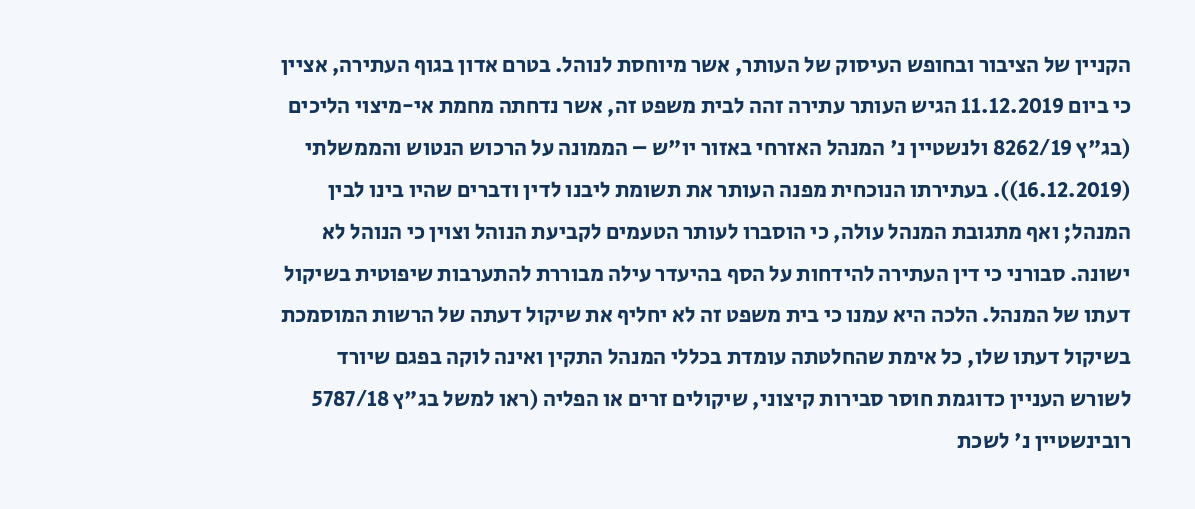הקניין של הציבור ובחופש העיסוק של העותר, אשר מיוחסת לנוהל. בטרם אדון בגוף העתירה, אציין כי ביום 11.12.2019 הגיש העותר עתירה זהה לבית משפט זה, אשר נדחתה מחמת אי-מיצוי הליכים (בג"ץ 8262/19 ולנשטיין נ' המנהל האזרחי באזור יו"ש – הממונה על הרכוש הנטוש והממשלתי (16.12.2019)). בעתירתו הנוכחית מפנה העותר את תשומת ליבנו לדין ודברים שהיו בינו לבין המנהל; ואף מתגובת המנהל עולה, כי הוסברו לעותר הטעמים לקביעת הנוהל וצוין כי הנוהל לא ישונה. סבורני כי דין העתירה להידחות על הסף בהיעדר עילה מבוררת להתערבות שיפוטית בשיקול דעתו של המנהל. הלכה היא עמנו כי בית משפט זה לא יחליף את שיקול דעתה של הרשות המוסמכת בשיקול דעתו שלו, כל אימת שהחלטתה עומדת בכללי המנהל התקין ואינה לוקה בפגם שיורד לשורש העניין כדוגמת חוסר סבירות קיצוני, שיקולים זרים או הפליה (ראו למשל בג"ץ 5787/18 רובינשטיין נ' לשכת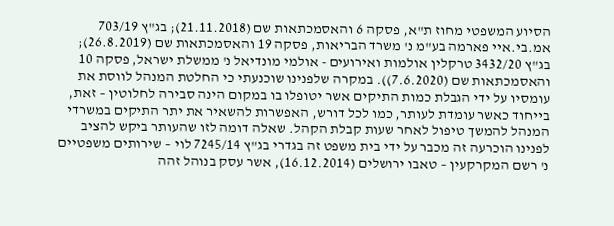הסיוע המשפטי מחוז ת"א, פסקה 6 והאסמכתאות שם (21.11.2018); בג"ץ 703/19 אמ.בי.איי פארמה בע"מ נ' משרד הבריאות, פסקה 19 והאסמכתאות שם (26.8.2019); בג"ץ 3432/20 טרקלין אולמות ואירועים - אולמי מונדיאל נ' ממשלת ישראל, פסקה 10 והאסמכתאות שם (7.6.2020)). במקרה שלפנינו שוכנעתי כי החלטת המנהל לווסת את עומסיו על ידי הגבלת כמות התיקים אשר יטופלו בו במקום הינה סבירה לחלוטין – זאת, בייחוד כאשר עומדת לעותר, כמו לכל דורש, האפשרות להשאיר את יתר התיקים במשרדי המנהל להמשך טיפול לאחר שעות קבלת הקהל. שאלה דומה לזו שהעותר ביקש להציב לפנינו הוכרעה זה מכבר על ידי בית משפט זה בגדרי בג"ץ 7245/14 לוי – שירותים משפטיים נ' רשם המקרקעין – טאבו ירושלים (16.12.2014), אשר עסק בנוהל זהה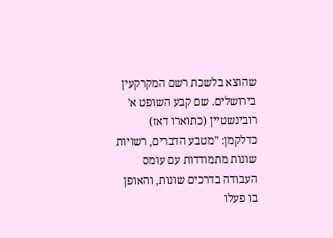שהוצא בלשכת רשם המקרקעין בירושלים. שם קבע השופט א' רובינשטיין (כתוארו דאז) כדלקמן: "מטבע הדברים, רשויות שונות מתמודדות עם עומס העבודה בדרכים שונות, והאופן בו פעלו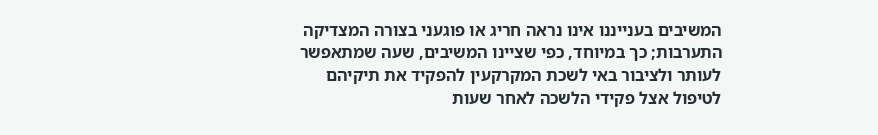המשיבים בענייננו אינו נראה חריג או פוגעני בצורה המצדיקה התערבות; כך במיוחד, כפי שציינו המשיבים, שעה שמתאפשר לעותר ולציבור באי לשכת המקרקעין להפקיד את תיקיהם לטיפול אצל פקידי הלשכה לאחר שעות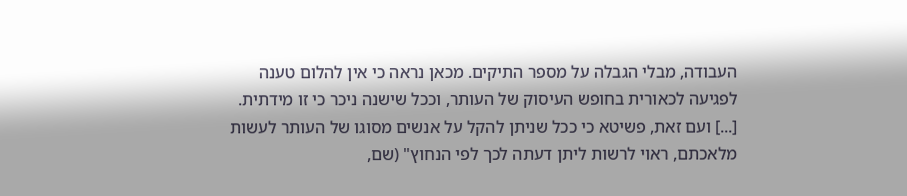העבודה, מבלי הגבלה על מספר התיקים. מכאן נראה כי אין להלום טענה לפגיעה לכאורית בחופש העיסוק של העותר, וככל שישנה ניכר כי זו מידתית. [...] ועם זאת, פשיטא כי ככל שניתן להקל על אנשים מסוגו של העותר לעשות מלאכתם, ראוי לרשות ליתן דעתה לכך לפי הנחוץ" (שם,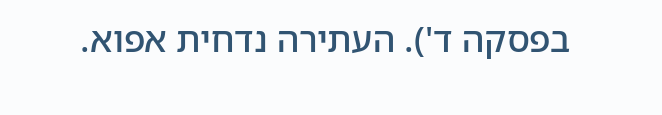בפסקה ד'). העתירה נדחית אפוא.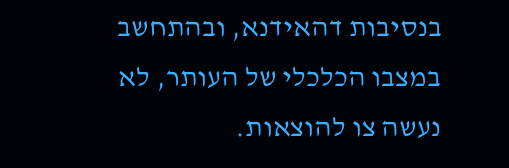בנסיבות דהאידנא, ובהתחשב במצבו הכלכלי של העותר, לא נעשה צו להוצאות.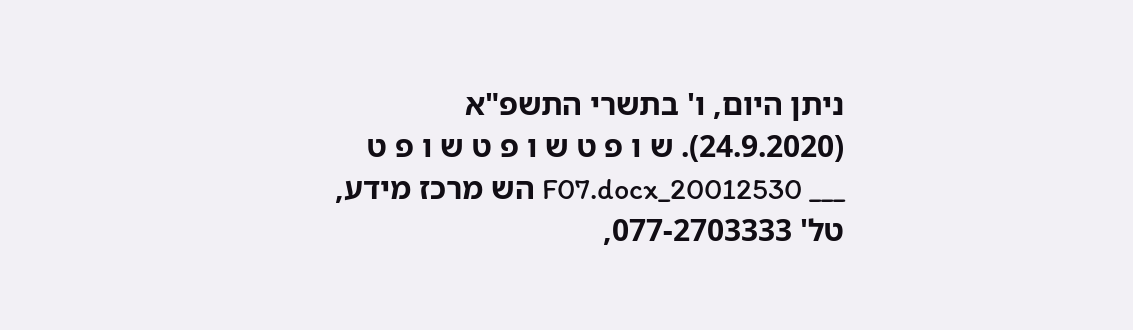ניתן היום, ו' בתשרי התשפ"א (24.9.2020). ש ו פ ט ש ו פ ט ש ו פ ט ___ 20012530_F07.docx הש מרכז מידע, טל' 077-2703333,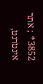3852* ; אתר אינטרנט,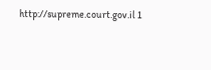http://supreme.court.gov.il 1